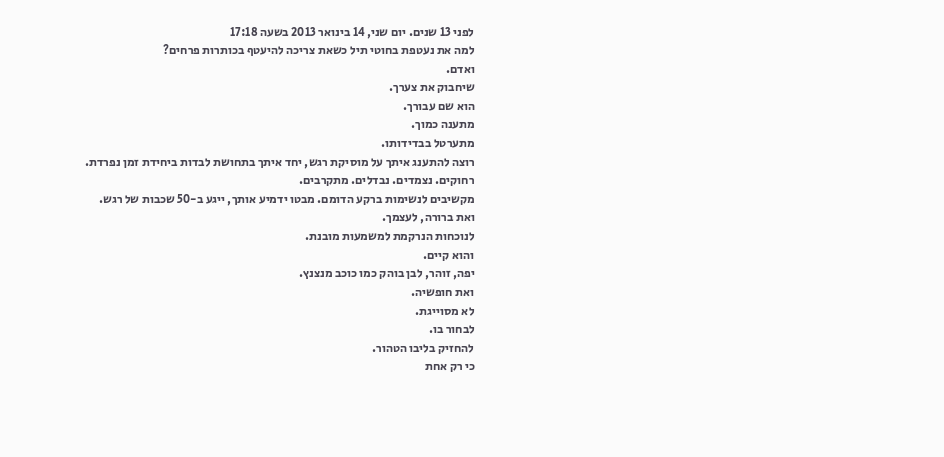לפני 13 שנים. יום שני, 14 בינואר 2013 בשעה 17:18
למה את נעטפת בחוטי תיל כשאת צריכה להיעטף בכותרות פרחים?
ואדם.
שיחבוק את צערך.
הוא שם עבורך.
מתענה כמוך.
מתערטל בבדידותו.
רוצה להתענג איתך על מוסיקת רגש, יחד איתך בתחושת לבדות ביחידת זמן נפרדת.
רחוקים. נצמדים. נבדלים. מתקרבים.
מקשיבים לנשימות ברקע הדומם. מבטו ידמיע אותך, ייגע ב-50 שכבות של רגש.
ואת ברורה, לעצמך.
לנוכחות הנרקמת למשמעות מובנת.
והוא קיים.
יפה, זוהר, לבן בוהק כמו כוכב מנצנץ.
ואת חופשיה.
לא מסוייגת.
לבחור בו.
להחזיק בליבו הטהור.
כי רק אחת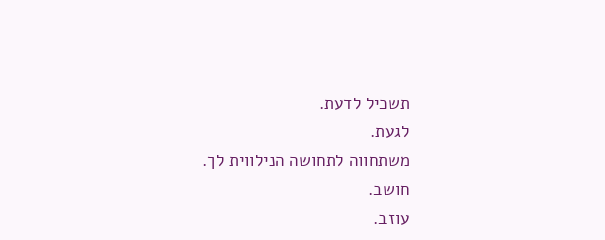תשכיל לדעת.
לגעת.
משתחווה לתחושה הנילווית לך.
חושב.
עוזב.